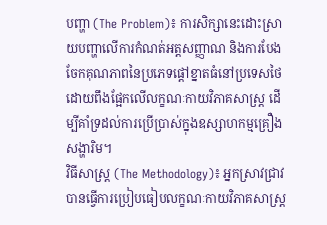បញ្ហា (The Problem)៖ ការសិក្សានេះដោះស្រាយបញ្ហាលើការកំណត់អត្តសញ្ញាណ និងការបែងចែកគុណភាពនៃប្រភេទផ្តៅខ្នាតធំនៅប្រទេសថៃ ដោយពឹងផ្អែកលើលក្ខណៈកាយវិភាគសាស្ត្រ ដើម្បីគាំទ្រដល់ការប្រើប្រាស់ក្នុងឧស្សាហកម្មគ្រឿងសង្ហារិម។
វិធីសាស្ត្រ (The Methodology)៖ អ្នកស្រាវជ្រាវបានធ្វើការប្រៀបធៀបលក្ខណៈកាយវិភាគសាស្ត្រ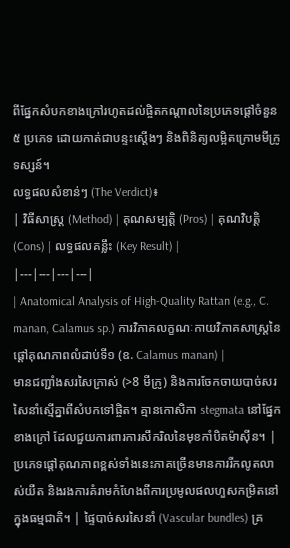ពីផ្នែកសំបកខាងក្រៅរហូតដល់ផ្ចិតកណ្តាលនៃប្រភេទផ្តៅចំនួន ៥ ប្រភេទ ដោយកាត់ជាបន្ទះស្តើងៗ និងពិនិត្យលម្អិតក្រោមមីក្រូទស្សន៍។
លទ្ធផលសំខាន់ៗ (The Verdict)៖
| វិធីសាស្ត្រ (Method) | គុណសម្បត្តិ (Pros) | គុណវិបត្តិ (Cons) | លទ្ធផលគន្លឹះ (Key Result) |
|---|---|---|---|
| Anatomical Analysis of High-Quality Rattan (e.g., C. manan, Calamus sp.) ការវិភាគលក្ខណៈកាយវិភាគសាស្ត្រនៃផ្តៅគុណភាពលំដាប់ទី១ (ឧ. Calamus manan) |
មានជញ្ជាំងសរសៃក្រាស់ (>8 មីក្រូ) និងការចែកចាយបាច់សរសៃនាំស្មើគ្នាពីសំបកទៅផ្ចិត។ គ្មានកោសិកា stegmata នៅផ្នែកខាងក្រៅ ដែលជួយការពារការសឹករិលនៃមុខកាំបិតម៉ាស៊ីន។ | ប្រភេទផ្តៅគុណភាពខ្ពស់ទាំងនេះភាគច្រើនមានការរីកលូតលាស់យឺត និងរងការគំរាមកំហែងពីការប្រមូលផលហួសកម្រិតនៅក្នុងធម្មជាតិ។ | ផ្ទៃបាច់សរសៃនាំ (Vascular bundles) គ្រ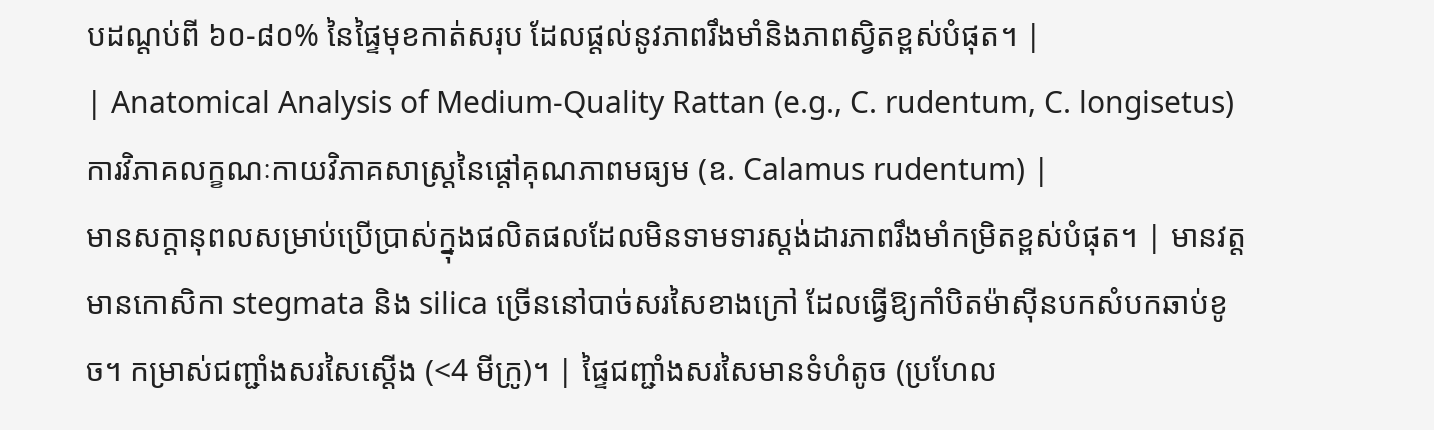បដណ្តប់ពី ៦០-៨០% នៃផ្ទៃមុខកាត់សរុប ដែលផ្តល់នូវភាពរឹងមាំនិងភាពស្វិតខ្ពស់បំផុត។ |
| Anatomical Analysis of Medium-Quality Rattan (e.g., C. rudentum, C. longisetus) ការវិភាគលក្ខណៈកាយវិភាគសាស្ត្រនៃផ្តៅគុណភាពមធ្យម (ឧ. Calamus rudentum) |
មានសក្តានុពលសម្រាប់ប្រើប្រាស់ក្នុងផលិតផលដែលមិនទាមទារស្តង់ដារភាពរឹងមាំកម្រិតខ្ពស់បំផុត។ | មានវត្តមានកោសិកា stegmata និង silica ច្រើននៅបាច់សរសៃខាងក្រៅ ដែលធ្វើឱ្យកាំបិតម៉ាស៊ីនបកសំបកឆាប់ខូច។ កម្រាស់ជញ្ជាំងសរសៃស្តើង (<4 មីក្រូ)។ | ផ្ទៃជញ្ជាំងសរសៃមានទំហំតូច (ប្រហែល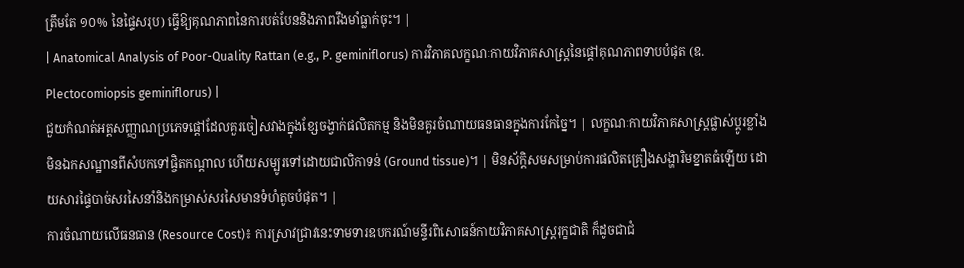ត្រឹមតែ ១០% នៃផ្ទៃសរុប) ធ្វើឱ្យគុណភាពនៃការបត់បែននិងភាពរឹងមាំធ្លាក់ចុះ។ |
| Anatomical Analysis of Poor-Quality Rattan (e.g., P. geminiflorus) ការវិភាគលក្ខណៈកាយវិភាគសាស្ត្រនៃផ្តៅគុណភាពទាបបំផុត (ឧ. Plectocomiopsis geminiflorus) |
ជួយកំណត់អត្តសញ្ញាណប្រភេទផ្តៅដែលគួរចៀសវាងក្នុងខ្សែចង្វាក់ផលិតកម្ម និងមិនគួរចំណាយធនធានក្នុងការកែច្នៃ។ | លក្ខណៈកាយវិភាគសាស្ត្រផ្លាស់ប្តូរខ្លាំងមិនឯកសណ្ឋានពីសំបកទៅផ្ចិតកណ្តាល ហើយសម្បូរទៅដោយជាលិកាទន់ (Ground tissue)។ | មិនស័ក្តិសមសម្រាប់ការផលិតគ្រឿងសង្ហារិមខ្នាតធំឡើយ ដោយសារផ្ទៃបាច់សរសៃនាំនិងកម្រាស់សរសៃមានទំហំតូចបំផុត។ |
ការចំណាយលើធនធាន (Resource Cost)៖ ការស្រាវជ្រាវនេះទាមទារឧបករណ៍មន្ទីរពិសោធន៍កាយវិភាគសាស្ត្ររុក្ខជាតិ ក៏ដូចជាជំ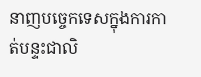នាញបច្ចេកទេសក្នុងការកាត់បន្ទះជាលិ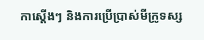កាស្តើងៗ និងការប្រើប្រាស់មីក្រូទស្ស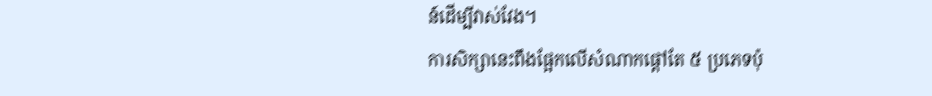ន៍ដើម្បីវាស់វែង។
ការសិក្សានេះពឹងផ្អែកលើសំណាកផ្តៅតែ ៥ ប្រភេទប៉ុ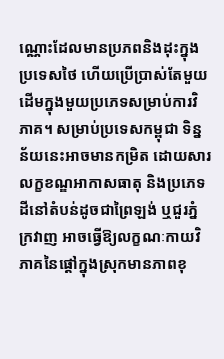ណ្ណោះដែលមានប្រភពនិងដុះក្នុងប្រទេសថៃ ហើយប្រើប្រាស់តែមួយដើមក្នុងមួយប្រភេទសម្រាប់ការវិភាគ។ សម្រាប់ប្រទេសកម្ពុជា ទិន្នន័យនេះអាចមានកម្រិត ដោយសារលក្ខខណ្ឌអាកាសធាតុ និងប្រភេទដីនៅតំបន់ដូចជាព្រៃឡង់ ឬជួរភ្នំក្រវាញ អាចធ្វើឱ្យលក្ខណៈកាយវិភាគនៃផ្តៅក្នុងស្រុកមានភាពខុ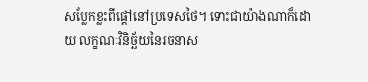សប្លែកខ្លះពីផ្តៅនៅប្រទេសថៃ។ ទោះជាយ៉ាងណាក៏ដោយ លក្ខណៈវិនិច្ឆ័យនៃរចនាស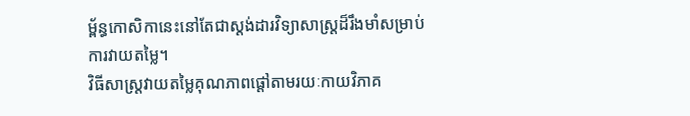ម្ព័ន្ធកោសិកានេះនៅតែជាស្តង់ដារវិទ្យាសាស្ត្រដ៏រឹងមាំសម្រាប់ការវាយតម្លៃ។
វិធីសាស្ត្រវាយតម្លៃគុណភាពផ្តៅតាមរយៈកាយវិភាគ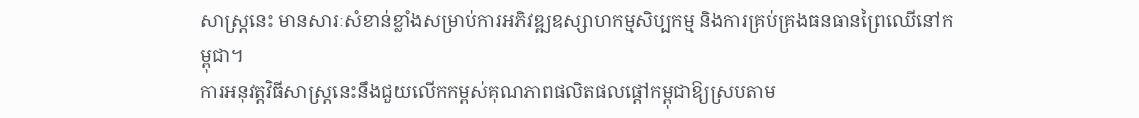សាស្ត្រនេះ មានសារៈសំខាន់ខ្លាំងសម្រាប់ការអភិវឌ្ឍឧស្សាហកម្មសិប្បកម្ម និងការគ្រប់គ្រងធនធានព្រៃឈើនៅកម្ពុជា។
ការអនុវត្តវិធីសាស្ត្រនេះនឹងជួយលើកកម្ពស់គុណភាពផលិតផលផ្តៅកម្ពុជាឱ្យស្របតាម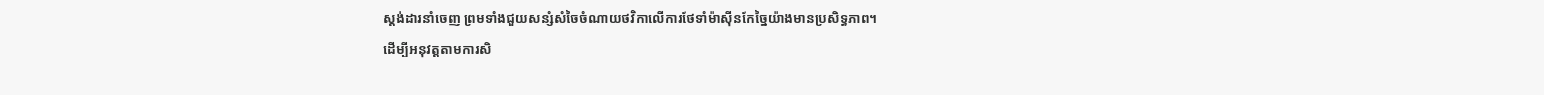ស្តង់ដារនាំចេញ ព្រមទាំងជួយសន្សំសំចៃចំណាយថវិកាលើការថែទាំម៉ាស៊ីនកែច្នៃយ៉ាងមានប្រសិទ្ធភាព។
ដើម្បីអនុវត្តតាមការសិ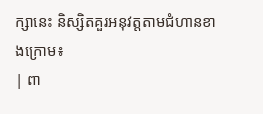ក្សានេះ និស្សិតគួរអនុវត្តតាមជំហានខាងក្រោម៖
| ពា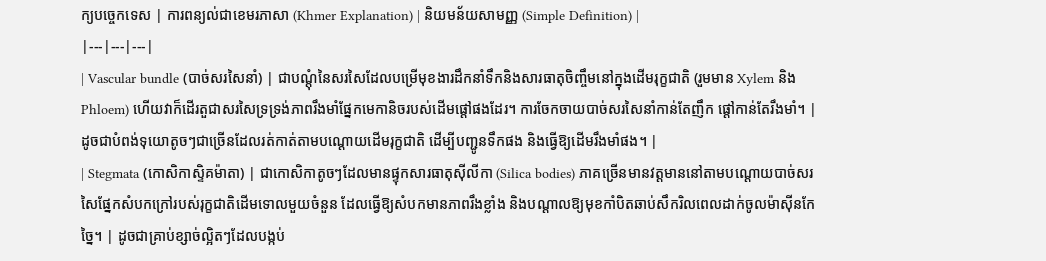ក្យបច្ចេកទេស | ការពន្យល់ជាខេមរភាសា (Khmer Explanation) | និយមន័យសាមញ្ញ (Simple Definition) |
|---|---|---|
| Vascular bundle (បាច់សរសៃនាំ) | ជាបណ្តុំនៃសរសៃដែលបម្រើមុខងារដឹកនាំទឹកនិងសារធាតុចិញ្ចឹមនៅក្នុងដើមរុក្ខជាតិ (រួមមាន Xylem និង Phloem) ហើយវាក៏ដើរតួជាសរសៃទ្រទ្រង់ភាពរឹងមាំផ្នែកមេកានិចរបស់ដើមផ្តៅផងដែរ។ ការចែកចាយបាច់សរសៃនាំកាន់តែញឹក ផ្តៅកាន់តែរឹងមាំ។ | ដូចជាបំពង់ទុយោតូចៗជាច្រើនដែលរត់កាត់តាមបណ្តោយដើមរុក្ខជាតិ ដើម្បីបញ្ជូនទឹកផង និងធ្វើឱ្យដើមរឹងមាំផង។ |
| Stegmata (កោសិកាស្ទិគម៉ាតា) | ជាកោសិកាតូចៗដែលមានផ្ទុកសារធាតុស៊ីលីកា (Silica bodies) ភាគច្រើនមានវត្តមាននៅតាមបណ្តោយបាច់សរសៃផ្នែកសំបកក្រៅរបស់រុក្ខជាតិដើមទោលមួយចំនួន ដែលធ្វើឱ្យសំបកមានភាពរឹងខ្លាំង និងបណ្តាលឱ្យមុខកាំបិតឆាប់សឹករិលពេលដាក់ចូលម៉ាស៊ីនកែច្នៃ។ | ដូចជាគ្រាប់ខ្សាច់ល្អិតៗដែលបង្កប់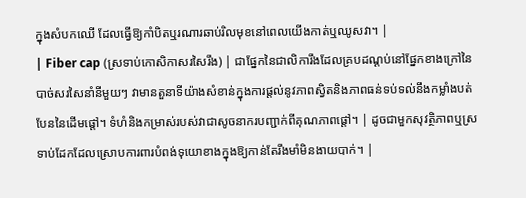ក្នុងសំបកឈើ ដែលធ្វើឱ្យកាំបិតឬរណារឆាប់រិលមុខនៅពេលយើងកាត់ឬឈូសវា។ |
| Fiber cap (ស្រទាប់កោសិកាសរសៃរឹង) | ជាផ្នែកនៃជាលិការឹងដែលគ្របដណ្តប់នៅផ្នែកខាងក្រៅនៃបាច់សរសៃនាំនីមួយៗ វាមានតួនាទីយ៉ាងសំខាន់ក្នុងការផ្តល់នូវភាពស្វិតនិងភាពធន់ទប់ទល់នឹងកម្លាំងបត់បែននៃដើមផ្តៅ។ ទំហំនិងកម្រាស់របស់វាជាសូចនាករបញ្ជាក់ពីគុណភាពផ្តៅ។ | ដូចជាមួកសុវត្ថិភាពឬស្រទាប់ដែកដែលស្រោបការពារបំពង់ទុយោខាងក្នុងឱ្យកាន់តែរឹងមាំមិនងាយបាក់។ |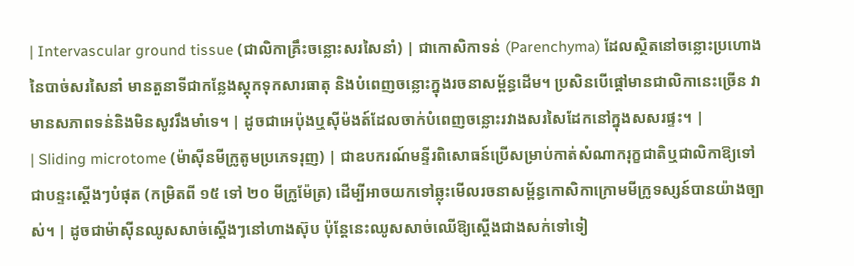| Intervascular ground tissue (ជាលិកាគ្រឹះចន្លោះសរសៃនាំ) | ជាកោសិកាទន់ (Parenchyma) ដែលស្ថិតនៅចន្លោះប្រហោងនៃបាច់សរសៃនាំ មានតួនាទីជាកន្លែងស្តុកទុកសារធាតុ និងបំពេញចន្លោះក្នុងរចនាសម្ព័ន្ធដើម។ ប្រសិនបើផ្តៅមានជាលិកានេះច្រើន វាមានសភាពទន់និងមិនសូវរឹងមាំទេ។ | ដូចជាអេប៉ុងឬស៊ីម៉ងត៍ដែលចាក់បំពេញចន្លោះរវាងសរសៃដែកនៅក្នុងសសរផ្ទះ។ |
| Sliding microtome (ម៉ាស៊ីនមីក្រូតូមប្រភេទរុញ) | ជាឧបករណ៍មន្ទីរពិសោធន៍ប្រើសម្រាប់កាត់សំណាករុក្ខជាតិឬជាលិកាឱ្យទៅជាបន្ទះស្តើងៗបំផុត (កម្រិតពី ១៥ ទៅ ២០ មីក្រូម៉ែត្រ) ដើម្បីអាចយកទៅឆ្លុះមើលរចនាសម្ព័ន្ធកោសិកាក្រោមមីក្រូទស្សន៍បានយ៉ាងច្បាស់។ | ដូចជាម៉ាស៊ីនឈូសសាច់ស្តើងៗនៅហាងស៊ុប ប៉ុន្តែនេះឈូសសាច់ឈើឱ្យស្តើងជាងសក់ទៅទៀ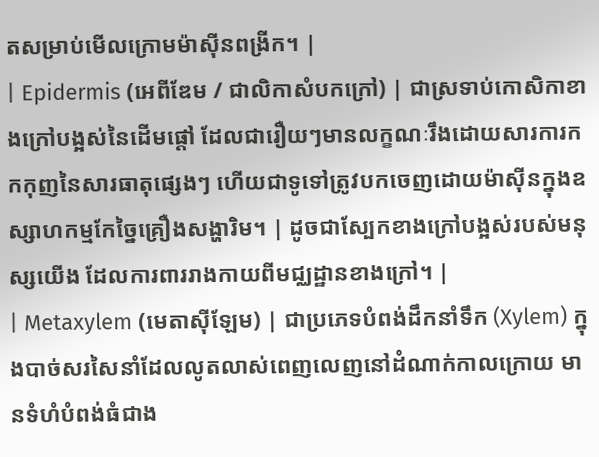តសម្រាប់មើលក្រោមម៉ាស៊ីនពង្រីក។ |
| Epidermis (អេពីឌែម / ជាលិកាសំបកក្រៅ) | ជាស្រទាប់កោសិកាខាងក្រៅបង្អស់នៃដើមផ្តៅ ដែលជារឿយៗមានលក្ខណៈរឹងដោយសារការកកកុញនៃសារធាតុផ្សេងៗ ហើយជាទូទៅត្រូវបកចេញដោយម៉ាស៊ីនក្នុងឧស្សាហកម្មកែច្នៃគ្រឿងសង្ហារិម។ | ដូចជាស្បែកខាងក្រៅបង្អស់របស់មនុស្សយើង ដែលការពាររាងកាយពីមជ្ឈដ្ឋានខាងក្រៅ។ |
| Metaxylem (មេតាស៊ីឡែម) | ជាប្រភេទបំពង់ដឹកនាំទឹក (Xylem) ក្នុងបាច់សរសៃនាំដែលលូតលាស់ពេញលេញនៅដំណាក់កាលក្រោយ មានទំហំបំពង់ធំជាង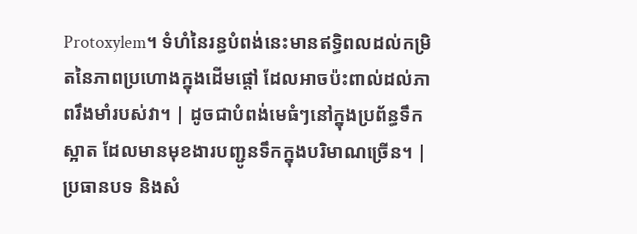Protoxylem។ ទំហំនៃរន្ធបំពង់នេះមានឥទ្ធិពលដល់កម្រិតនៃភាពប្រហោងក្នុងដើមផ្តៅ ដែលអាចប៉ះពាល់ដល់ភាពរឹងមាំរបស់វា។ | ដូចជាបំពង់មេធំៗនៅក្នុងប្រព័ន្ធទឹកស្អាត ដែលមានមុខងារបញ្ជូនទឹកក្នុងបរិមាណច្រើន។ |
ប្រធានបទ និងសំ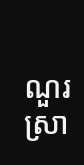ណួរស្រា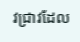វជ្រាវដែល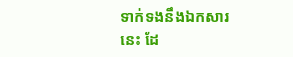ទាក់ទងនឹងឯកសារនេះ ដែ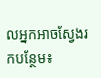លអ្នកអាចស្វែងរកបន្ថែម៖